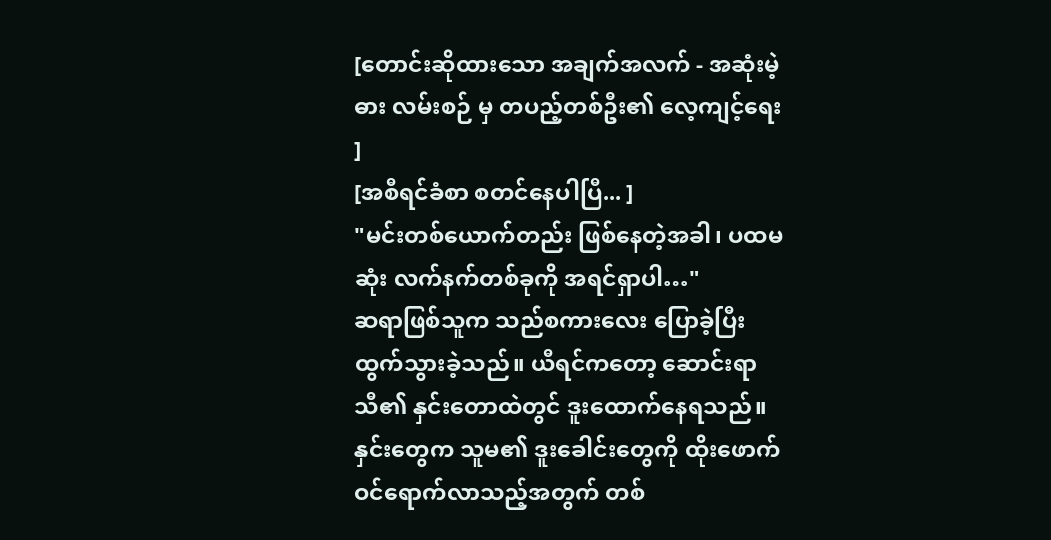[တောင်းဆိုထားသော အချက်အလက် - အဆုံးမဲ့ ဓား လမ်းစဉ် မှ တပည့်တစ်ဦး၏ လေ့ကျင့်ရေး ]
[အစီရင်ခံစာ စတင်နေပါပြီ... ]
"မင်းတစ်ယောက်တည်း ဖြစ်နေတဲ့အခါ၊ ပထမဆုံး လက်နက်တစ်ခုကို အရင်ရှာပါ…"
ဆရာဖြစ်သူက သည်စကားလေး ပြောခဲ့ပြီး ထွက်သွားခဲ့သည်။ ယီရင်ကတော့ ဆောင်းရာသီ၏ နှင်းတောထဲတွင် ဒူးထောက်နေရသည်။ နှင်းတွေက သူမ၏ ဒူးခေါင်းတွေကို ထိုးဖောက် ဝင်ရောက်လာသည့်အတွက် တစ်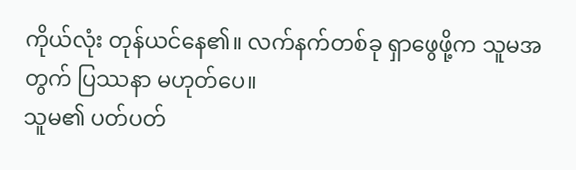ကိုယ်လုံး တုန်ယင်နေ၏။ လက်နက်တစ်ခု ရှာဖွေဖို့က သူမအတွက် ပြဿနာ မဟုတ်ပေ။
သူမ၏ ပတ်ပတ်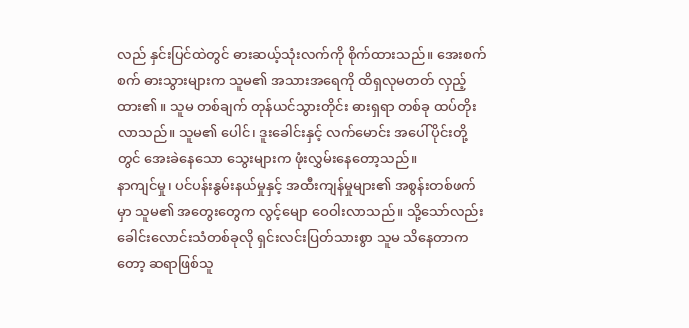လည် နှင်းပြင်ထဲတွင် ဓားဆယ့်သုံးလက်ကို စိုက်ထားသည်။ အေးစက်စက် ဓားသွားများက သူမ၏ အသားအရေကို ထိရှလုမတတ် လှည့်ထား၏။ သူမ တစ်ချက် တုန်ယင်သွားတိုင်း ဓားရှရာ တစ်ခု ထပ်တိုးလာသည်။ သူမ၏ ပေါင်၊ ဒူးခေါင်းနှင့် လက်မောင်း အပေါ်ပိုင်းတို့တွင် အေးခဲနေသော သွေးများက ဖုံးလွှမ်းနေတော့သည်။
နာကျင်မှု၊ ပင်ပန်းနွမ်းနယ်မှုနှင့် အထီးကျန်မှုများ၏ အစွန်းတစ်ဖက်မှာ သူမ၏ အတွေးတွေက လွင့်မျော ဝေဝါးလာသည်။ သို့သော်လည်း ခေါင်းလောင်းသံတစ်ခုလို ရှင်းလင်းပြတ်သားစွာ သူမ သိနေတာကတော့ ဆရာဖြစ်သူ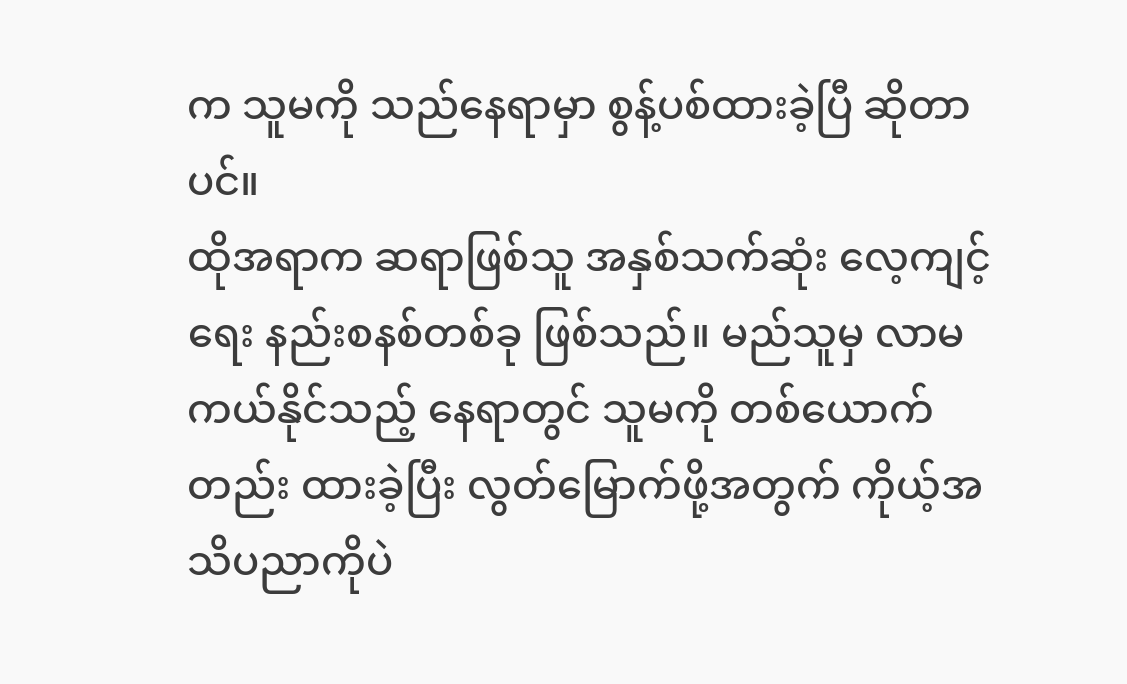က သူမကို သည်နေရာမှာ စွန့်ပစ်ထားခဲ့ပြီ ဆိုတာပင်။
ထိုအရာက ဆရာဖြစ်သူ အနှစ်သက်ဆုံး လေ့ကျင့်ရေး နည်းစနစ်တစ်ခု ဖြစ်သည်။ မည်သူမှ လာမကယ်နိုင်သည့် နေရာတွင် သူမကို တစ်ယောက်တည်း ထားခဲ့ပြီး လွတ်မြောက်ဖို့အတွက် ကိုယ့်အသိပညာကိုပဲ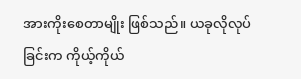အားကိုးစေတာမျိုး ဖြစ်သည်။ ယခုလိုလုပ်ခြင်းက ကိုယ့်ကိုယ်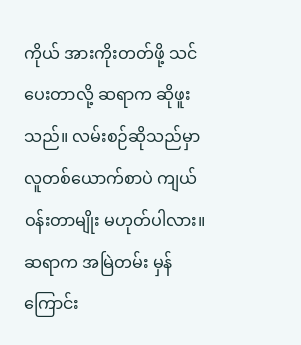ကိုယ် အားကိုးတတ်ဖို့ သင်ပေးတာလို့ ဆရာက ဆိုဖူးသည်။ လမ်းစဉ်ဆိုသည်မှာ လူတစ်ယောက်စာပဲ ကျယ်ဝန်းတာမျိုး မဟုတ်ပါလား။
ဆရာက အမြဲတမ်း မှန်ကြောင်း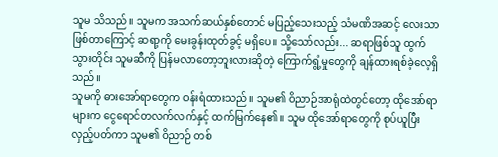သူမ သိသည်။ သူမက အသက်ဆယ်နှစ်တောင် မပြည့်သေးသည့် သံမဏိအဆင့် လေးသာ ဖြစ်တာကြောင့် ဆရာ့ကို မေးခွန်းထုတ်ခွင့် မရှိပေ။ သို့သော်လည်း... ဆရာဖြစ်သူ ထွက်သွားတိုင်း သူမဆီကို ပြန်မလာတော့ဘူးလားဆိုတဲ့ ကြောက်ရွံ့မှုတွေကို ချန်ထားရစ်ခဲ့လေ့ရှိသည်။
သူမကို ဓားအော်ရာတွေက ဝန်းရံထားသည်။ သူမ၏ ဝိညာဉ်အာရုံထဲတွင်တော့ ထိုအော်ရာများက ငွေရောင်တလက်လက်နှင့် ထက်မြက်နေ၏။ သူမ ထိုအော်ရာတွေကို စုပ်ယူပြီး လှည့်ပတ်ကာ သူမ၏ ဝိညာဉ် တစ်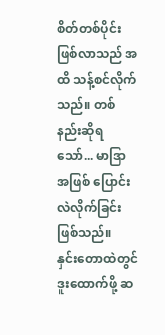စိတ်တစ်ပိုင်း ဖြစ်လာသည် အထိ သန့်စင်လိုက်သည်။ တစ်နည်းဆိုရသော်... မာဒြာ အဖြစ် ပြောင်းလဲလိုက်ခြင်း ဖြစ်သည်။
နှင်းတောထဲတွင် ဒူးထောက်ဖို့ ဆ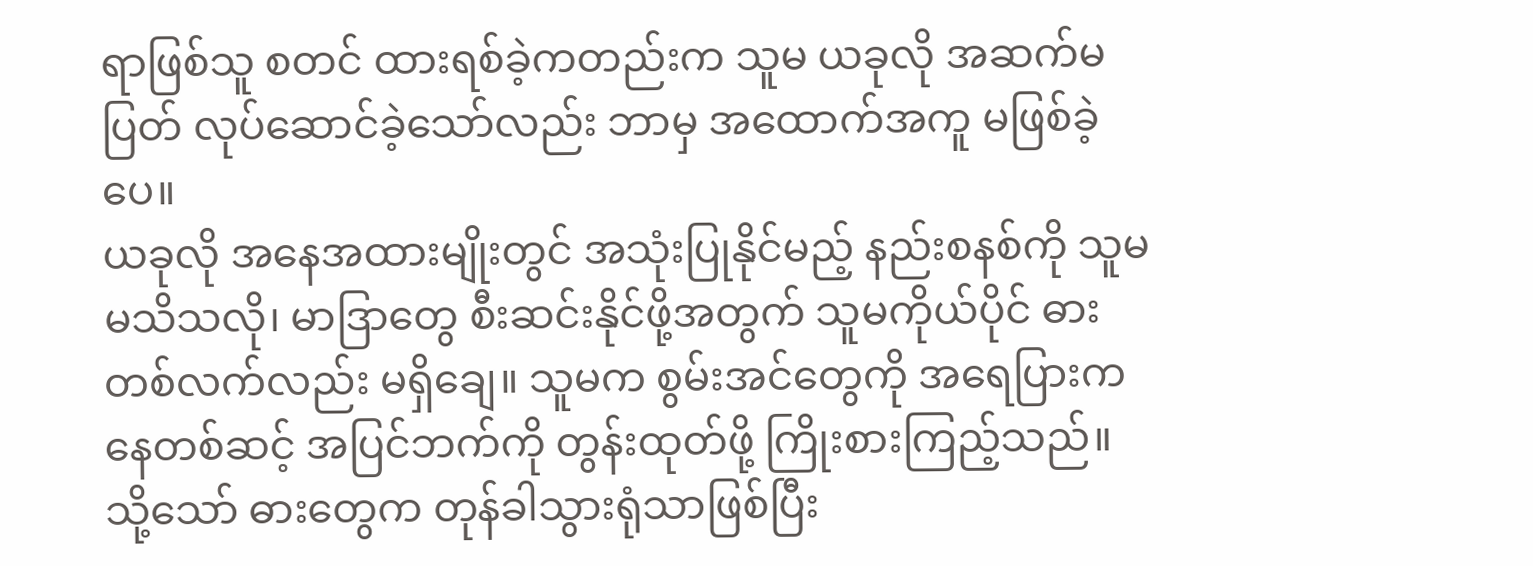ရာဖြစ်သူ စတင် ထားရစ်ခဲ့ကတည်းက သူမ ယခုလို အဆက်မပြတ် လုပ်ဆောင်ခဲ့သော်လည်း ဘာမှ အထောက်အကူ မဖြစ်ခဲ့ပေ။
ယခုလို အနေအထားမျိုးတွင် အသုံးပြုနိုင်မည့် နည်းစနစ်ကို သူမ မသိသလို၊ မာဒြာတွေ စီးဆင်းနိုင်ဖို့အတွက် သူမကိုယ်ပိုင် ဓားတစ်လက်လည်း မရှိချေ။ သူမက စွမ်းအင်တွေကို အရေပြားကနေတစ်ဆင့် အပြင်ဘက်ကို တွန်းထုတ်ဖို့ ကြိုးစားကြည့်သည်။ သို့သော် ဓားတွေက တုန်ခါသွားရုံသာဖြစ်ပြီး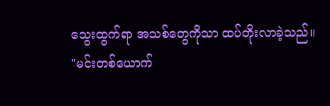သွေးထွက်ရာ အသစ်တွေကိုသာ ထပ်တိုးလာခဲ့သည်။
"မင်းတစ်ယောက်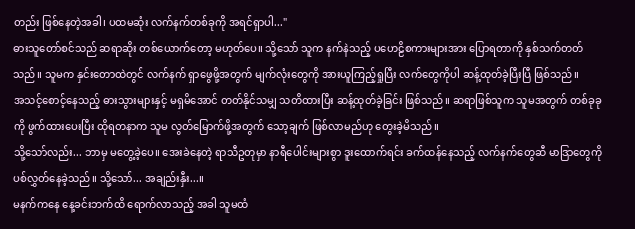တည်း ဖြစ်နေတဲ့အခါ၊ ပထမဆုံး လက်နက်တစ်ခုကို အရင်ရှာပါ..."
ဓားသူတော်စင်သည် ဆရာဆိုး တစ်ယောက်တော့ မဟုတ်ပေ။ သို့သော် သူက နက်နဲသည့် ပဟေဠိစကားများအား ပြောရတာကို နှစ်သက်တတ်သည်။ သူမက နှင်းတောထဲတွင် လက်နက် ရှာဖွေဖို့အတွက် မျက်လုံးတွေကို အားယူကြည့်ရှုပြီး လက်တွေကိုပါ ဆန့်ထုတ်ခဲ့ပြီးပြီ ဖြစ်သည်။
အသင့်စောင့်နေသည့် ဓားသွားများနှင့် မရှမိအောင် တတ်နိုင်သမျှ သတိထားပြီး ဆန့်ထုတ်ခဲ့ခြင်း ဖြစ်သည်။ ဆရာဖြစ်သူက သူမအတွက် တစ်ခုခုကို ဖွက်ထားပေးပြီး ထိုရတနာက သူမ လွတ်မြောက်ဖို့အတွက် သော့ချက် ဖြစ်လာမည်ဟု တွေးခဲ့မိသည်။
သို့သော်လည်း... ဘာမှ မတွေ့ခဲ့ပေ။ အေးခဲနေတဲ့ ရာသီဥတုမှာ နာရီပေါင်းများစွာ ဒူးထောက်ရင်း ခက်ထန်နေသည့် လက်နက်တွေဆီ မာဒြာတွေကို ပစ်လွှတ်နေခဲ့သည်။ သို့သော်... အချည်းနှီး...။
မနက်ကနေ နေ့ခင်းဘက်ထိ ရောက်လာသည့် အခါ သူမထံ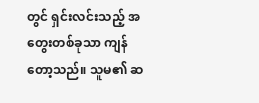တွင် ရှင်းလင်းသည့် အတွေးတစ်ခုသာ ကျန်တော့သည်။ သူမ၏ ဆ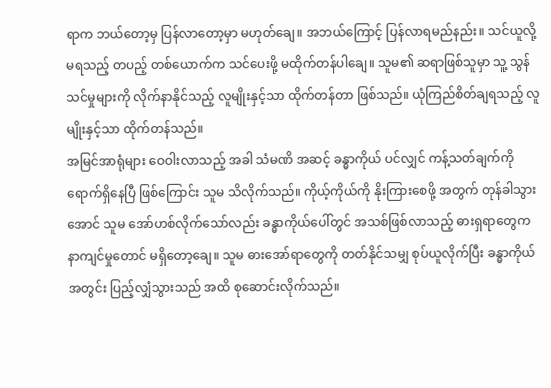ရာက ဘယ်တော့မှ ပြန်လာတော့မှာ မဟုတ်ချေ။ အဘယ်ကြောင့် ပြန်လာရမည်နည်း။ သင်ယူလို့ မရသည့် တပည့် တစ်ယောက်က သင်ပေးဖို့ မထိုက်တန်ပါချေ။ သူမ၏ ဆရာဖြစ်သူမှာ သူ့ သွန်သင်မှုများကို လိုက်နာနိုင်သည့် လူမျိုးနှင့်သာ ထိုက်တန်တာ ဖြစ်သည်။ ယုံကြည်စိတ်ချရသည့် လူမျိုးနှင့်သာ ထိုက်တန်သည်။
အမြင်အာရုံများ ဝေဝါးလာသည့် အခါ သံမဏိ အဆင့် ခန္ဓာကိုယ် ပင်လျှင် ကန့်သတ်ချက်ကို ရောက်ရှိနေပြီ ဖြစ်ကြောင်း သူမ သိလိုက်သည်။ ကိုယ့်ကိုယ်ကို နိုးကြားစေဖို့ အတွက် တုန်ခါသွားအောင် သူမ အော်ဟစ်လိုက်သော်လည်း ခန္ဓာကိုယ်ပေါ်တွင် အသစ်ဖြစ်လာသည့် ဓားရှရာတွေက နာကျင်မှုတောင် မရှိတော့ချေ။ သူမ ဓားအော်ရာတွေကို တတ်နိုင်သမျှ စုပ်ယူလိုက်ပြီး ခန္ဓာကိုယ် အတွင်း ပြည့်လျှံသွားသည် အထိ စုဆောင်းလိုက်သည်။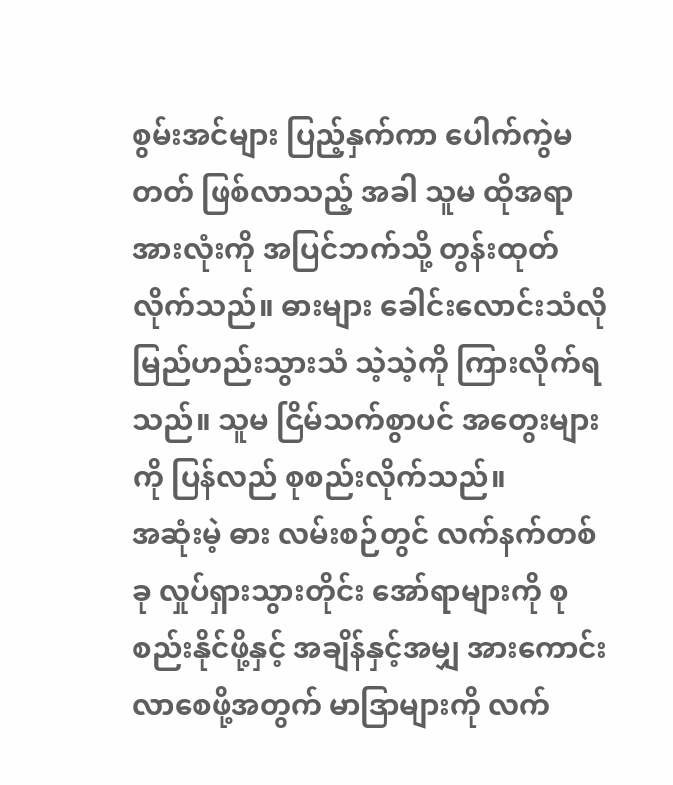စွမ်းအင်များ ပြည့်နှက်ကာ ပေါက်ကွဲမတတ် ဖြစ်လာသည့် အခါ သူမ ထိုအရာ အားလုံးကို အပြင်ဘက်သို့ တွန်းထုတ်လိုက်သည်။ ဓားများ ခေါင်းလောင်းသံလို မြည်ဟည်းသွားသံ သဲ့သဲ့ကို ကြားလိုက်ရသည်။ သူမ ငြိမ်သက်စွာပင် အတွေးများကို ပြန်လည် စုစည်းလိုက်သည်။
အဆုံးမဲ့ ဓား လမ်းစဉ်တွင် လက်နက်တစ်ခု လှုပ်ရှားသွားတိုင်း အော်ရာများကို စုစည်းနိုင်ဖို့နှင့် အချိန်နှင့်အမျှ အားကောင်းလာစေဖို့အတွက် မာဒြာများကို လက်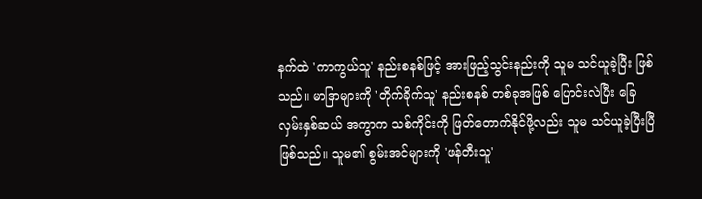နက်ထဲ 'ကာကွယ်သူ' နည်းစနစ်ဖြင့် အားဖြည့်သွင်းနည်းကို သူမ သင်ယူခဲ့ပြီး ဖြစ်သည်။ မာဒြာများကို 'တိုက်ခိုက်သူ' နည်းစနစ် တစ်ခုအဖြစ် ပြောင်းလဲပြီး ခြေလှမ်းနှစ်ဆယ် အကွာက သစ်ကိုင်းကို ဖြတ်တောက်နိုင်ဖို့လည်း သူမ သင်ယူခဲ့ပြီးပြီ ဖြစ်သည်။ သူမ၏ စွမ်းအင်များကို 'ဖန်တီးသူ'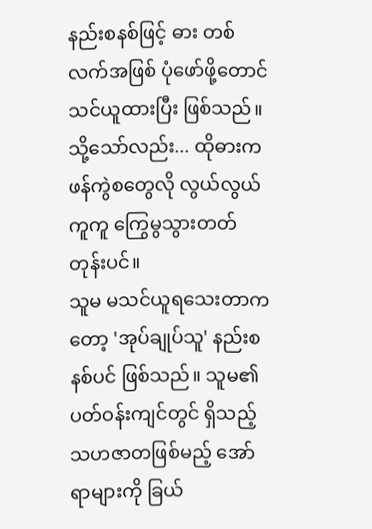နည်းစနစ်ဖြင့် ဓား တစ်လက်အဖြစ် ပုံဖော်ဖို့တောင် သင်ယူထားပြီး ဖြစ်သည်။ သို့သော်လည်း... ထိုဓားက ဖန်ကွဲစတွေလို လွယ်လွယ်ကူကူ ကြွေမွသွားတတ်တုန်းပင်။
သူမ မသင်ယူရသေးတာကတော့ 'အုပ်ချုပ်သူ' နည်းစနစ်ပင် ဖြစ်သည်။ သူမ၏ ပတ်ဝန်းကျင်တွင် ရှိသည့် သဟဇာတဖြစ်မည့် အော်ရာများကို ခြယ်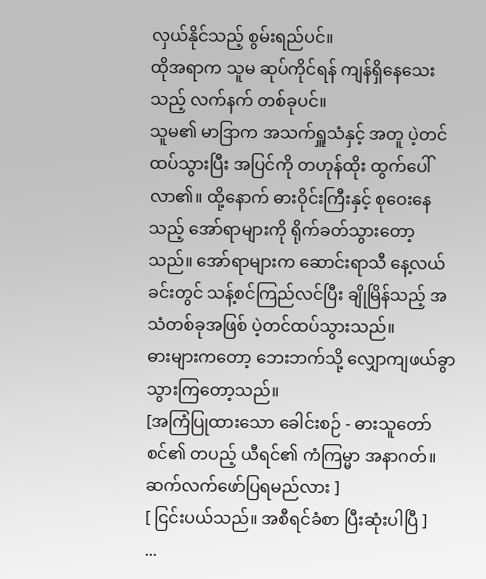လှယ်နိုင်သည့် စွမ်းရည်ပင်။
ထိုအရာက သူမ ဆုပ်ကိုင်ရန် ကျန်ရှိနေသေးသည့် လက်နက် တစ်ခုပင်။
သူမ၏ မာဒြာက အသက်ရှူသံနှင့် အတူ ပဲ့တင်ထပ်သွားပြီး အပြင်ကို တဟုန်ထိုး ထွက်ပေါ်လာ၏။ ထို့နောက် ဓားဝိုင်းကြီးနှင့် စုဝေးနေသည့် အော်ရာများကို ရိုက်ခတ်သွားတော့သည်။ အော်ရာများက ဆောင်းရာသီ နေ့လယ်ခင်းတွင် သန့်စင်ကြည်လင်ပြီး ချိုမြိန်သည့် အသံတစ်ခုအဖြစ် ပဲ့တင်ထပ်သွားသည်။
ဓားများကတော့ ဘေးဘက်သို့ လျှောကျဖယ်ခွာ သွားကြတော့သည်။
[အကြံပြုထားသော ခေါင်းစဉ် - ဓားသူတော်စင်၏ တပည့် ယီရင်၏ ကံကြမ္မာ အနာဂတ်။ ဆက်လက်ဖော်ပြရမည်လား ]
[ ငြင်းပယ်သည်။ အစီရင်ခံစာ ပြီးဆုံးပါပြီ ]
...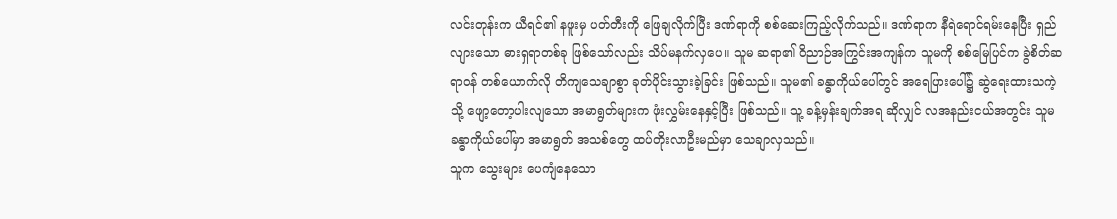လင်းတုန်းက ယီရင်၏ နဖူးမှ ပတ်တီးကို ဖြေချလိုက်ပြီး ဒဏ်ရာကို စစ်ဆေးကြည့်လိုက်သည်။ ဒဏ်ရာက နီရဲရောင်ရမ်းနေပြီး ရှည်လျားသော ဓားရှရာတစ်ခု ဖြစ်သော်လည်း သိပ်မနက်လှပေ။ သူမ ဆရာ၏ ဝိညာဉ်အကြွင်းအကျန်က သူမကို စစ်မြေပြင်က ခွဲစိတ်ဆရာဝန် တစ်ယောက်လို တိကျသေချာစွာ ခုတ်ပိုင်းသွားခဲ့ခြင်း ဖြစ်သည်။ သူမ၏ ခန္ဓာကိုယ်ပေါ်တွင် အရေပြားပေါ်၌ ဆွဲရေးထားသကဲ့သို့ ဖျော့တော့ပါးလျသော အမာရွတ်များက ဖုံးလွှမ်းနေနှင့်ပြီး ဖြစ်သည်။ သူ့ ခန့်မှန်းချက်အရ ဆိုလျှင် လအနည်းငယ်အတွင်း သူမ ခန္ဓာကိုယ်ပေါ်မှာ အမာရွတ် အသစ်တွေ ထပ်တိုးလာဦးမည်မှာ သေချာလှသည်။
သူက သွေးများ ပေကျံနေသော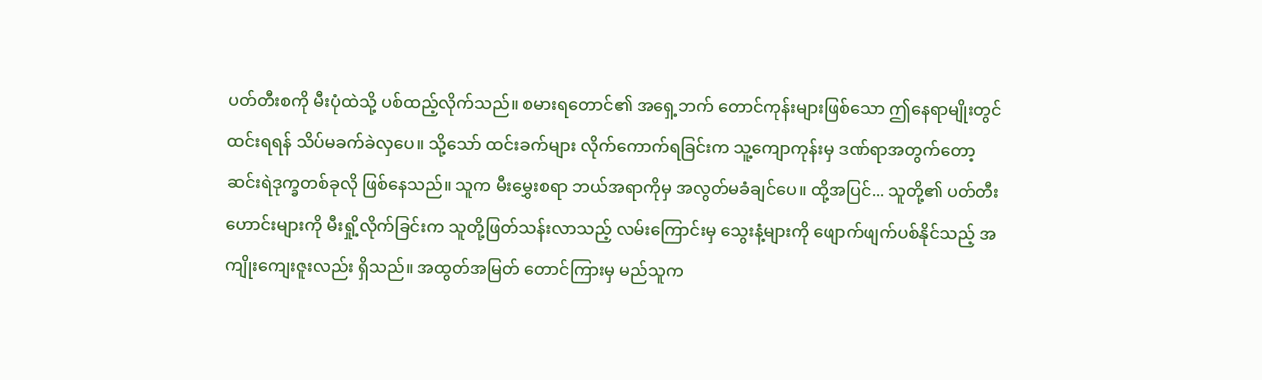ပတ်တီးစကို မီးပုံထဲသို့ ပစ်ထည့်လိုက်သည်။ စမားရတောင်၏ အရှေ့ဘက် တောင်ကုန်းများဖြစ်သော ဤနေရာမျိုးတွင် ထင်းရရန် သိပ်မခက်ခဲလှပေ။ သို့သော် ထင်းခက်များ လိုက်ကောက်ရခြင်းက သူ့ကျောကုန်းမှ ဒဏ်ရာအတွက်တော့ ဆင်းရဲဒုက္ခတစ်ခုလို ဖြစ်နေသည်။ သူက မီးမွှေးစရာ ဘယ်အရာကိုမှ အလွတ်မခံချင်ပေ။ ထို့အပြင်... သူတို့၏ ပတ်တီးဟောင်းများကို မီးရှို့လိုက်ခြင်းက သူတို့ဖြတ်သန်းလာသည့် လမ်းကြောင်းမှ သွေးနံ့များကို ဖျောက်ဖျက်ပစ်နိုင်သည့် အကျိုးကျေးဇူးလည်း ရှိသည်။ အထွတ်အမြတ် တောင်ကြားမှ မည်သူက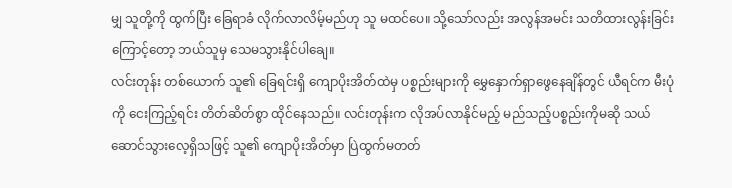မျှ သူတို့ကို ထွက်ပြီး ခြေရာခံ လိုက်လာလိမ့်မည်ဟု သူ မထင်ပေ။ သို့သော်လည်း အလွန်အမင်း သတိထားလွန်းခြင်းကြောင့်တော့ ဘယ်သူမှ သေမသွားနိုင်ပါချေ။
လင်းတုန်း တစ်ယောက် သူ၏ ခြေရင်းရှိ ကျောပိုးအိတ်ထဲမှ ပစ္စည်းများကို မွှေနှောက်ရှာဖွေနေချိန်တွင် ယီရင်က မီးပုံကို ငေးကြည့်ရင်း တိတ်ဆိတ်စွာ ထိုင်နေသည်။ လင်းတုန်းက လိုအပ်လာနိုင်မည့် မည်သည့်ပစ္စည်းကိုမဆို သယ်ဆောင်သွားလေ့ရှိသဖြင့် သူ၏ ကျောပိုးအိတ်မှာ ပြဲထွက်မတတ်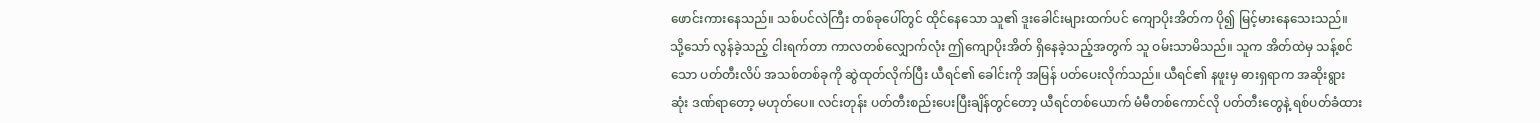ဖောင်းကားနေသည်။ သစ်ပင်လဲကြီး တစ်ခုပေါ်တွင် ထိုင်နေသော သူ၏ ဒူးခေါင်းများထက်ပင် ကျောပိုးအိတ်က ပို၍ မြင့်မားနေသေးသည်။
သို့သော် လွန်ခဲ့သည့် ငါးရက်တာ ကာလတစ်လျှောက်လုံး ဤကျောပိုးအိတ် ရှိနေခဲ့သည့်အတွက် သူ ဝမ်းသာမိသည်။ သူက အိတ်ထဲမှ သန့်စင်သော ပတ်တီးလိပ် အသစ်တစ်ခုကို ဆွဲထုတ်လိုက်ပြီး ယီရင်၏ ခေါင်းကို အမြန် ပတ်ပေးလိုက်သည်။ ယီရင်၏ နဖူးမှ ဓားရှရာက အဆိုးရွားဆုံး ဒဏ်ရာတော့ မဟုတ်ပေ။ လင်းတုန်း ပတ်တီးစည်းပေးပြီးချိန်တွင်တော့ ယီရင်တစ်ယောက် မံမီတစ်ကောင်လို ပတ်တီးတွေနဲ့ ရစ်ပတ်ခံထား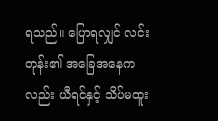ရသည်။ ပြောရလျှင် လင်းတုန်း၏ အခြေအနေကလည်း ယီရင်နှင့် သိပ်မထူး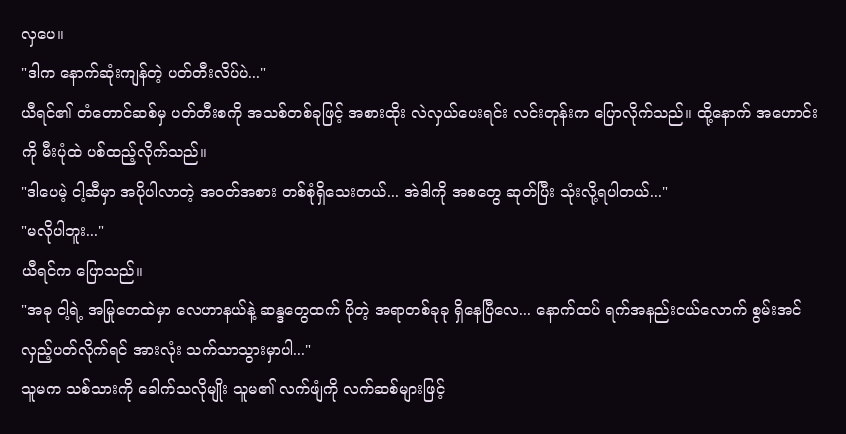လှပေ။
"ဒါက နောက်ဆုံးကျန်တဲ့ ပတ်တီးလိပ်ပဲ..."
ယီရင်၏ တံတောင်ဆစ်မှ ပတ်တီးစကို အသစ်တစ်ခုဖြင့် အစားထိုး လဲလှယ်ပေးရင်း လင်းတုန်းက ပြောလိုက်သည်။ ထို့နောက် အဟောင်းကို မီးပုံထဲ ပစ်ထည့်လိုက်သည်။
"ဒါပေမဲ့ ငါ့ဆီမှာ အပိုပါလာတဲ့ အဝတ်အစား တစ်စုံရှိသေးတယ်... အဲဒါကို အစတွေ ဆုတ်ပြီး သုံးလို့ရပါတယ်..."
"မလိုပါဘူး..."
ယီရင်က ပြောသည်။
"အခု ငါ့ရဲ့ အမြုတေထဲမှာ လေဟာနယ်နဲ့ ဆန္ဒတွေထက် ပိုတဲ့ အရာတစ်ခုခု ရှိနေပြီလေ... နောက်ထပ် ရက်အနည်းငယ်လောက် စွမ်းအင်လှည့်ပတ်လိုက်ရင် အားလုံး သက်သာသွားမှာပါ..."
သူမက သစ်သားကို ခေါက်သလိုမျိုး သူမ၏ လက်ဖျံကို လက်ဆစ်များဖြင့်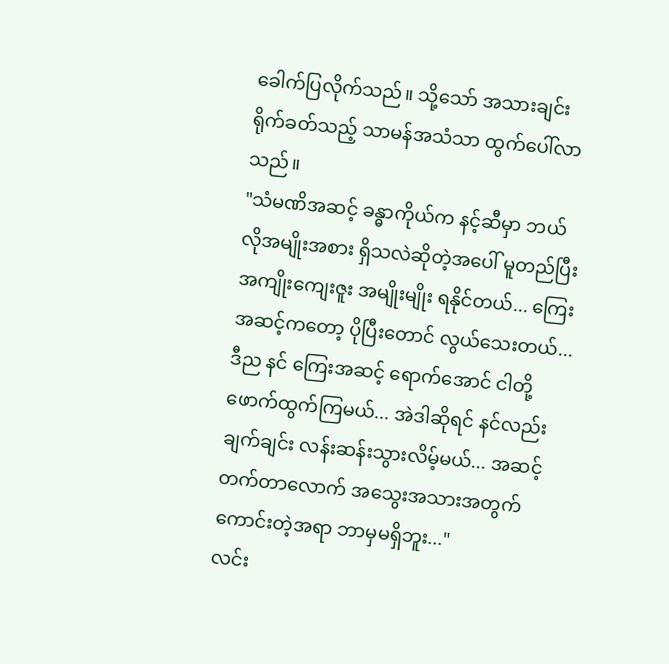ခေါက်ပြလိုက်သည်။ သို့သော် အသားချင်း ရိုက်ခတ်သည့် သာမန်အသံသာ ထွက်ပေါ်လာသည်။
"သံမဏိအဆင့် ခန္ဓာကိုယ်က နင့်ဆီမှာ ဘယ်လိုအမျိုးအစား ရှိသလဲဆိုတဲ့အပေါ် မူတည်ပြီး အကျိုးကျေးဇူး အမျိုးမျိုး ရနိုင်တယ်... ကြေးအဆင့်ကတော့ ပိုပြီးတောင် လွယ်သေးတယ်... ဒီည နင် ကြေးအဆင့် ရောက်အောင် ငါတို့ ဖောက်ထွက်ကြမယ်... အဲဒါဆိုရင် နင်လည်း ချက်ချင်း လန်းဆန်းသွားလိမ့်မယ်... အဆင့်တက်တာလောက် အသွေးအသားအတွက် ကောင်းတဲ့အရာ ဘာမှမရှိဘူး..."
လင်း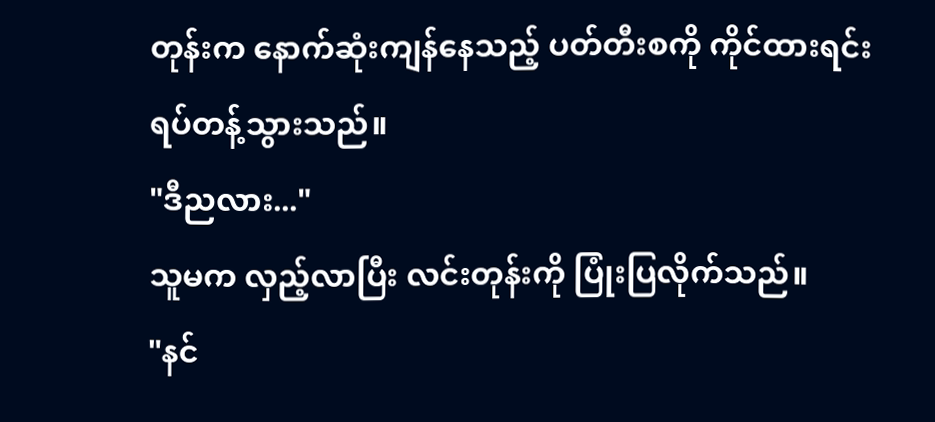တုန်းက နောက်ဆုံးကျန်နေသည့် ပတ်တီးစကို ကိုင်ထားရင်း ရပ်တန့်သွားသည်။
"ဒီညလား..."
သူမက လှည့်လာပြီး လင်းတုန်းကို ပြုံးပြလိုက်သည်။
"နင်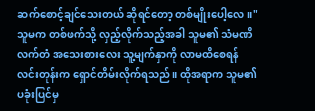ဆက်စောင့်ချင်သေးတယ် ဆိုရင်တော့ တစ်မျိုးပေါ့လေ။"
သူမက တစ်ဖက်သို့ လှည့်လိုက်သည့်အခါ သူမ၏ သံမဏိလက်တံ အသေးစားလေး သူ့မျက်နှာကို လာမထိစေရန် လင်းတုန်းက ရှောင်တိမ်းလိုက်ရသည်။ ထိုအရာက သူမ၏ ပခုံးပြင်မှ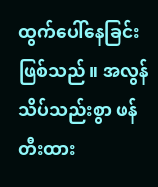ထွက်ပေါ်နေခြင်း ဖြစ်သည်။ အလွန်သိပ်သည်းစွာ ဖန်တီးထား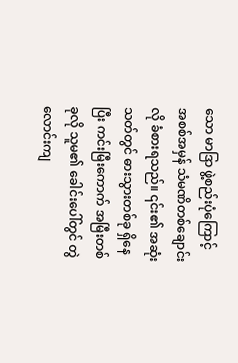သော မာဒြာ ဖွဲ့စည်းပုံကြောင့် အစစ်အမှန် သံမဏိတစ်ချောင်းလို ခံစားရသည်။ ၎င်း၏ အဆုံးသတ်တွင် ဓားသွားတစ်ခု ရှိနေပြီး ကင်းမြီးကောက် အမြီးတစ်ခုလို သူမ၏ ခေါင်းပေါ်တွင် တွဲလောင်းကျ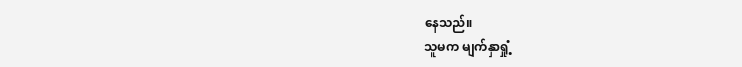နေသည်။
သူမက မျက်နှာရှုံ့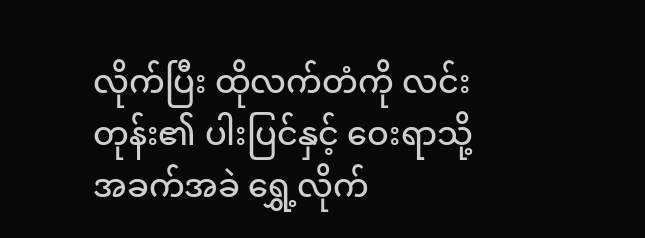လိုက်ပြီး ထိုလက်တံကို လင်းတုန်း၏ ပါးပြင်နှင့် ဝေးရာသို့ အခက်အခဲ ရွှေ့လိုက်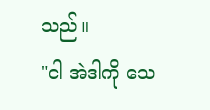သည်။
"ငါ အဲဒါကို သေ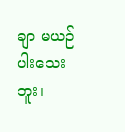ချာ မယဉ်ပါးသေးဘူး၊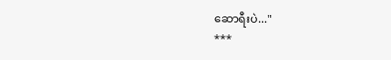ဆောရီးပဲ..."
***